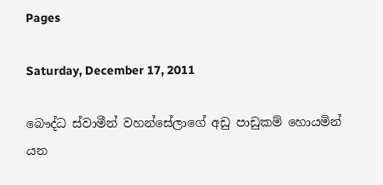Pages

Saturday, December 17, 2011

බෞද්ධ ස්වාමීන් වහන්සේලාගේ අඩු පාඩුකම් හොයමින් යන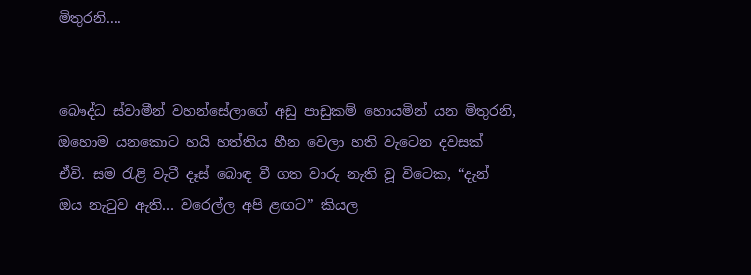මිතුරනි....


බෞද්ධ ස්වාමීන් වහන්සේලාගේ අඩු පාඩුකම් හොයමින් යන මිතුරනි,
ඔහොම යනකොට හයි හත්තිය හීන වෙලා හති වැටෙන දවසක් ඒවි. සම ‍රැළි වැටී දෑස් බොඳ වී ගත වාරු නැති වූ විටෙක, “දැන් ඔය නැ‍ටුව ඇති… වරෙල්ල අපි ළඟට” කියල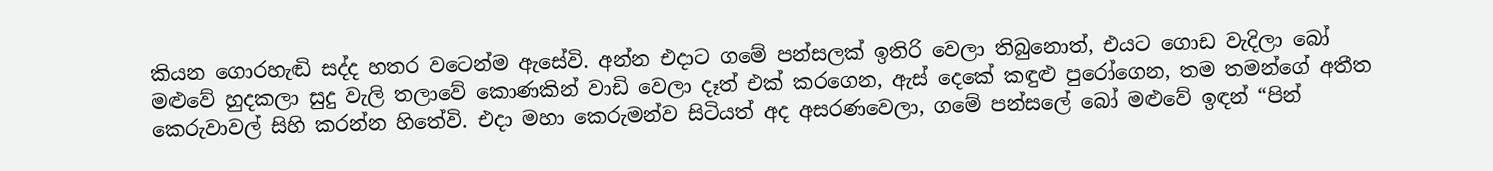කියන ගොරහැඬි සද්ද හතර වටෙන්ම ඇසේවි. අන්න එදාට ගමේ පන්සලක් ඉතිරි වෙලා තිබුනොත්, එයට ගොඩ වැදිලා බෝ මළුවේ හුදකලා සුදු වැලි තලාවේ කොණකින් වාඩි වෙලා දෑත් එක් කරගෙන, ඇස් දෙකේ කඳුළු පුරෝගෙන, තම තමන්ගේ අතීත කෙරුවාවල් සිහි කරන්න හිතේවි. එදා මහා කෙරුමන්ව සිටියත් අද අසරණවෙලා, ගමේ පන්සලේ බෝ මළුවේ ඉඳන් “පින්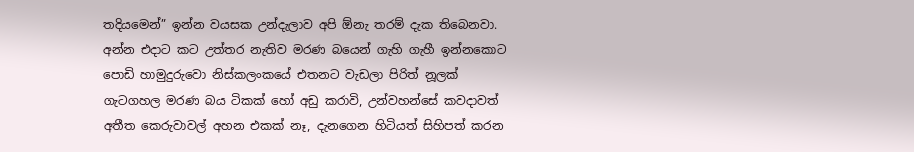තදියමෙන්” ඉන්න වයසක උන්දැලාව අපි ඕනැ තරම් දැක තිබෙනවා.
අන්න එදාට කට උත්තර නැතිව මරණ බයෙන් ගැහි ගැහී ඉන්නකොට පොඩි හාමුදුරුවො නිස්කලංකයේ එතනට වැඩලා පිරිත් නූලක් ගැටගහල මරණ බය ටිකක් හෝ අඩු කරාවි, උන්වහන්සේ කවදාවත් අතීත කෙරුවාවල් අහන එකක් නෑ, දැනගෙන හිටියත් සිහිපත් කරන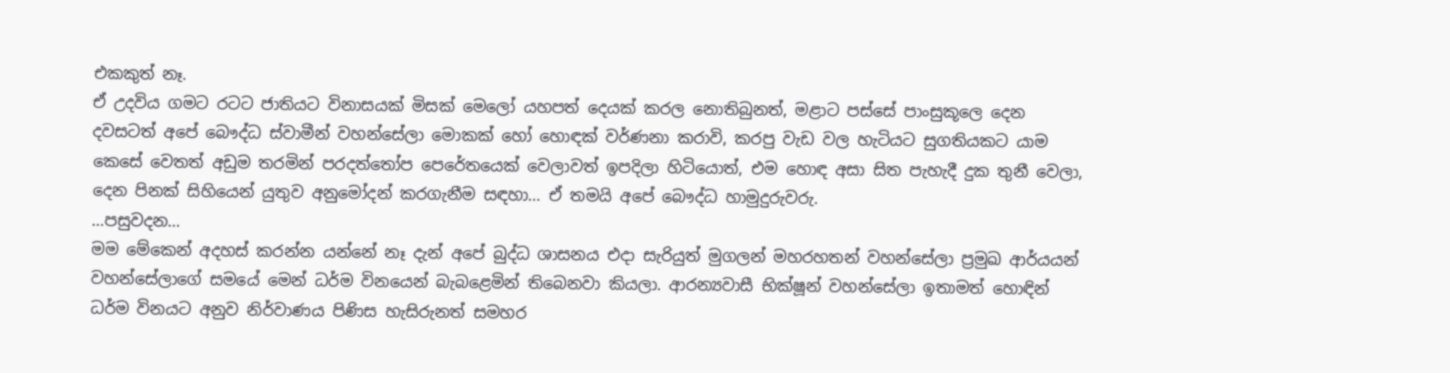එකකුත් නෑ.
ඒ උදවිය ගමට රටට ජාතියට විනාසයක් මිසක් මෙලෝ යහපත් දෙයක් කරල නොතිබුනත්, මළාට පස්සේ පාංසුකූලෙ දෙන දවසටත් අපේ බෞද්ධ ස්වාමීන් වහන්සේලා මොකක් හෝ හොඳක් වර්ණනා කරාවි, කරපු වැඩ වල හැටියට සුගතියකට යාම කෙසේ වෙතත් අඩුම තරමින් පරදත්තෝප පෙරේතයෙක් වෙලාවත් ඉපදිලා හිටියොත්, එම හොඳ අසා සිත පැහැදී දුක තුනී වෙලා, දෙන පිනක් සිහියෙන් යුතුව අනුමෝදන් කරගැනීම සඳහා… ඒ තමයි අපේ බෞද්ධ හාමුදුරුවරු.
…පසුවදන…
මම මේකෙන් අදහස් කරන්න යන්නේ නෑ දැන් අපේ බුද්ධ ශාසනය එදා සැරියුත් මුගලන් මහරහතන් වහන්සේලා ප්‍රමුඛ ආර්යයන් වහන්සේලාගේ සමයේ මෙන් ධර්ම විනයෙන් බැබළෙමින් තිබෙනවා කියලා. ආරන්‍යවාසී භික්ෂූන් වහන්සේලා ඉතාමත් හොඳින් ධර්ම විනයට අනුව නිර්වාණය පිණිස හැසිරුනත් සමහර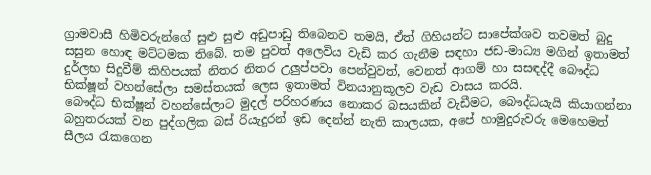ග්‍රාමවාසී හිමිවරුන්ගේ සුළු සුළු අඩුපාඩු තිබෙනව තමයි, ඒත් ගිහියන්ට සාපේක්ශව තවමත් බුදු සසුන හොඳ මට්ටමක තිබේ. තම පුවත් අලෙවිය වැඩි කර ගැනීම සඳහා ජඩ-මාධ්‍ය මගින් ඉතාමත් දුර්ලභ සිදුවීම් කිහිපයක් නිතර නිතර උලුප්පවා පෙන්වුවත්, වෙනත් ආගම් හා සසඳද්දී බෞද්ධ භික්ෂූන් වහන්සේලා සමස්තයක් ලෙස ඉතාමත් විනයානුකූලව වැඩ වාසය කරයි.
බෞද්ධ භික්ෂූන් වහන්සේලාට මුදල් පරිහරණය නොකර බසයකින් වැඩීමට, බෞද්ධයැයි කියාගන්නා බහුතරයක් වන පුද්ගලික බස් රියැදුරන් ඉඩ දෙන්න් නැති කාලයක, අපේ හාමුදුරුවරු මෙහෙමත් සීලය ‍රැකගෙන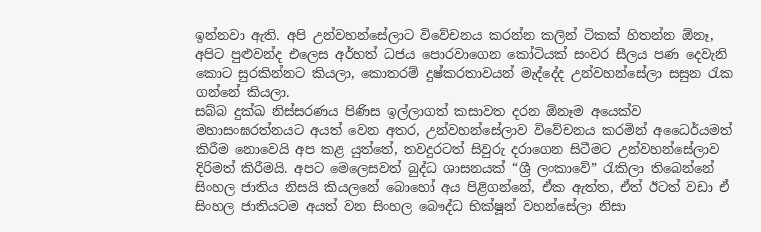ඉන්නවා ඇති. අපි උන්වහන්සේලාට විවේචනය කරන්න කලින් ටිකක් හිතන්න ඕනෑ, අපිට පුළුවන්ද එලෙස අර්හත් ධජය පොරවාගෙන කෝටියක් සංවර සීලය පණ දෙවැනි කොට සුරකින්නට කියලා, කොතරම් දුෂ්කරතාවයන් මැද්දේද උන්වහන්සේලා සසුන ‍රැක ගන්නේ කියලා.
සබ්බ දුක්ඛ නිස්සරණය පිණිස ඉල්ලාගත් කසාවත දරන ඕනෑම අයෙක්ව මහාසංඝරත්නයට අයත් වෙන අතර, උන්වහන්සේලාව විවේචනය කරමින් අධෛර්යමත් කිරීම නොවෙයි අප කළ යුත්තේ, තවදුරටත් සිවුරු දරාගෙන සිටීමට උන්වහන්සේලාව දිරිමත් කිරීමයි. අපට මෙලෙසවත් බුද්ධ ශාසනයක් “ශ්‍රී ලංකාවේ‍” රැකිලා තිබෙන්නේ සිංහල ජාතිය නිසයි කියලනේ බොහෝ අය පිළිගන්නේ, ඒක ඇත්ත, ඒත් ඊටත් වඩා ඒ සිංහල ජාතියටම අයත් වන සිංහල බෞද්ධ භික්ෂූන් වහන්සේලා නිසා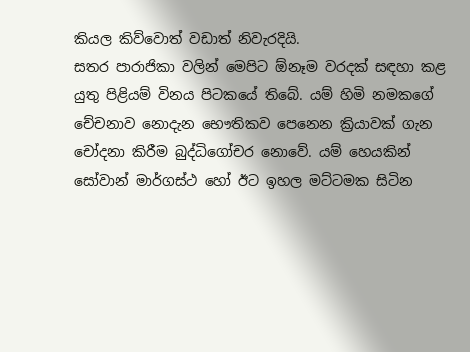කියල කිව්වොත් වඩාත් නිවැරදියි.
සතර පාරාජිකා වලින් මෙපිට ඕනෑම වරදක් සඳහා කළ යුතු පිළියම් විනය පිටකයේ තිබේ. යම් හිමි නමකගේ චේචනාව නොදැන භෞතිකව පෙනෙන ක්‍රියාවක් ගැන චෝදනා කිරීම බුද්ධිගෝචර නොවේ. යම් හෙයකින් සෝවාන් මාර්ගස්ථ හෝ ඊට ඉහල මට්ටමක සිටින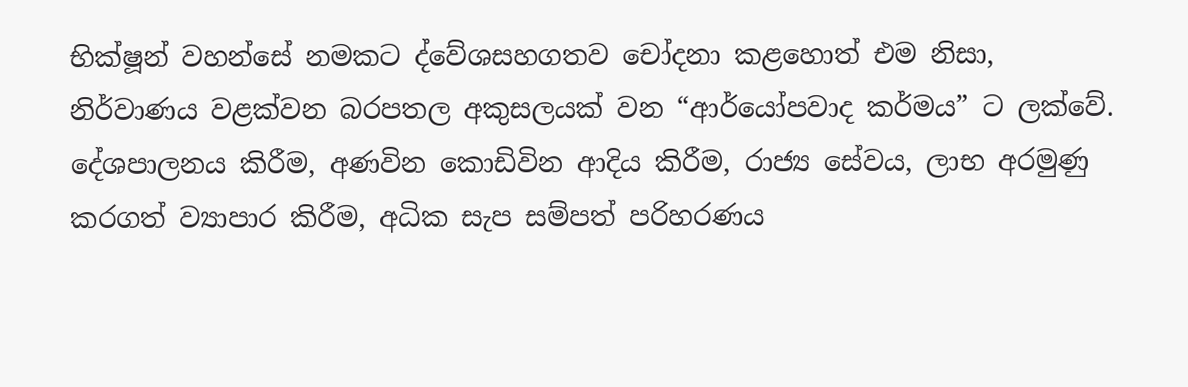භික්ෂූන් වහන්සේ නමකට ද්වේශසහගතව චෝදනා කළහොත් එම නිසා, නිර්වාණය වළක්වන බරපතල අකුසලයක් වන “ආර්යෝපවාද කර්මය” ට ලක්වේ.
දේශපාලනය කිරීම, අණවින කොඩිවින ආදිය කිරීම, රාජ්‍ය සේවය, ලාභ අරමුණු කරගත් ව්‍යාපාර කිරීම, අධික සැප සම්පත් පරිහරණය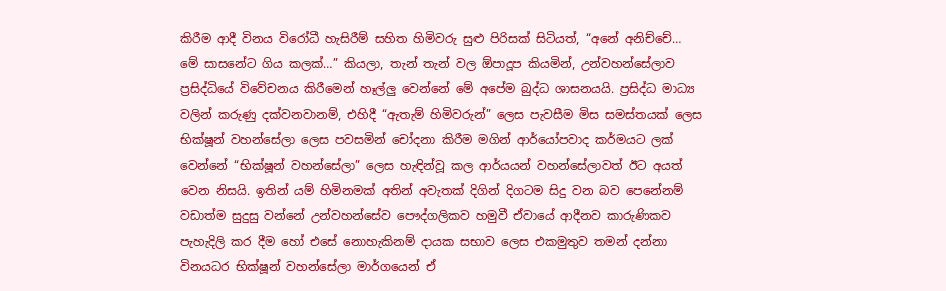කිරීම ආදී විනය විරෝධී හැසිරීම් සහිත හිමිවරු සුළු පිරිසක් සිටියත්, “අනේ අනිච්චේ… මේ සාසනේට ගිය කලක්…” කියලා, තැන් තැන් වල ඕපාදූප කියමින්, උන්වහන්සේලාව ප්‍රසිද්ධියේ විවේචනය කිරීමෙන් හෑල්ලු වෙන්නේ මේ අපේම බුද්ධ ශාසනයයි. ප්‍රසිද්ධ මාධ්‍ය වලින් කරුණු දක්වනවානම්, එහිදී “ඇතැම් හිමිවරුන්” ලෙස පැවසීම මිස සමස්තයක් ලෙස භික්ෂූන් වහන්සේලා ලෙස පවසමින් චෝදනා කිරීම මගින් ආර්යෝපවාද කර්මයට ලක් වෙන්නේ “භික්ෂූන් වහන්සේලා” ලෙස හැඳින්වූ කල ආර්යයන් වහන්සේලාවත් ඊට අයත් වෙන නිසයි. ඉතින් යම් හිමිනමක් අතින් අවැතක් දිගින් දිගටම සිදු වන බව පෙනේනම් වඩාත්ම සුදුසු වන්නේ උන්වහන්සේව පෞද්ගලිකව හමුවී ඒවායේ ආදීනව කාරුණිකව පැහැදිලි කර දීම හෝ එසේ නොහැකිනම් දායක සභාව ලෙස එකමුතුව තමන් දන්නා විනයධර භික්ෂූන් වහන්සේලා මාර්ගයෙන් ඒ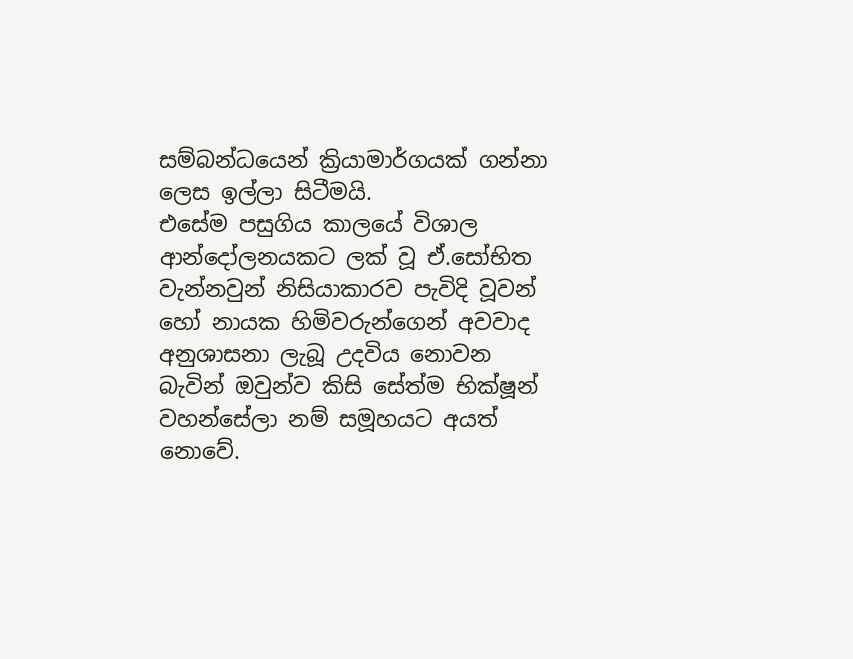සම්බන්ධයෙන් ක්‍රියාමාර්ගයක් ගන්නා ලෙස ඉල්ලා සිටීමයි.
එසේම පසුගිය කාලයේ විශාල ආන්දෝලනයකට ලක් වූ ඒ.සෝභිත වැන්නවුන් නිසියාකාරව පැවිදි වූවන් හෝ නායක හිමිවරුන්ගෙන් අවවාද අනුශාසනා ලැබූ උදවිය නොවන බැවින් ඔවුන්ව කිසි සේත්ම භික්ෂූන් වහන්සේලා නම් සමූහයට අයත් නොවේ.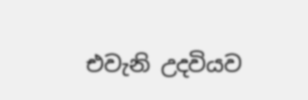එවැනි උදවියව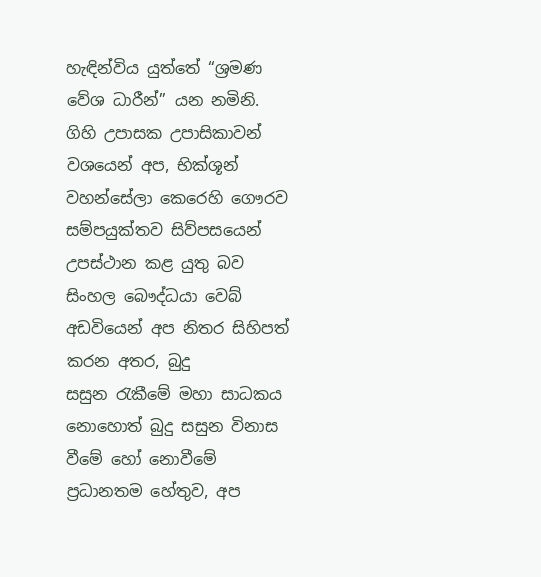හැඳින්විය යුත්තේ “ශ්‍රමණ වේශ ධාරීන්” යන නමිනි.
ගිහි උපාසක උපාසිකාවන් වශයෙන් අප, භික්ශූන් වහන්සේලා කෙරෙහි ගෞරව සම්පයුක්තව සිව්පසයෙන් උපස්ථාන කළ යුතු බව සිංහල බෞද්ධයා වෙබ් අඩවියෙන් අප නිතර සිහිපත් කරන අතර, බුදු සසුන ‍රැකීමේ මහා සාධකය නොහොත් බුදු සසුන විනාස වීමේ හෝ නොවීමේ ප්‍රධානතම හේතුව, අප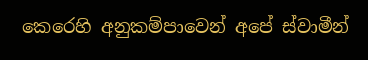කෙරෙහි අනුකම්පාවෙන් අපේ ස්වාමීන්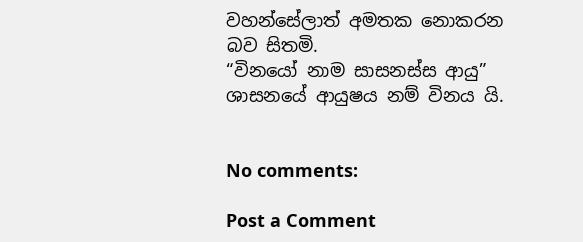වහන්සේලාත් අමතක නොකරන බව සිතමි.
“විනයෝ නාම සාසනස්ස ආයු” ශාසනයේ ආයුෂය නම් විනය යි.


No comments:

Post a Comment